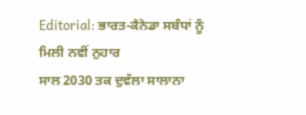Editorial: ਭਾਰਤ-ਕੈਨੇਡਾ ਸਬੰਧਾਂ ਨੂੰ ਮਿਲੀ ਨਵੀਂ ਨੁਹਾਰ
ਸਾਲ 2030 ਤਕ ਦੁਵੱਲਾ ਸਾਲਾਨਾ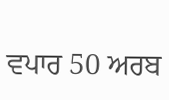ਵਪਾਰ 50 ਅਰਬ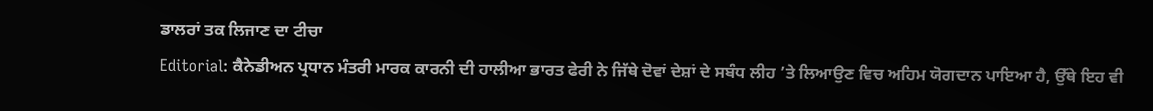ਡਾਲਰਾਂ ਤਕ ਲਿਜਾਣ ਦਾ ਟੀਚਾ
Editorial: ਕੈਨੇਡੀਅਨ ਪ੍ਰਧਾਨ ਮੰਤਰੀ ਮਾਰਕ ਕਾਰਨੀ ਦੀ ਹਾਲੀਆ ਭਾਰਤ ਫੇਰੀ ਨੇ ਜਿੱਥੇ ਦੋਵਾਂ ਦੇਸ਼ਾਂ ਦੇ ਸਬੰਧ ਲੀਹ ’ਤੇ ਲਿਆਉਣ ਵਿਚ ਅਹਿਮ ਯੋਗਦਾਨ ਪਾਇਆ ਹੈ, ਉੱਥੇ ਇਹ ਵੀ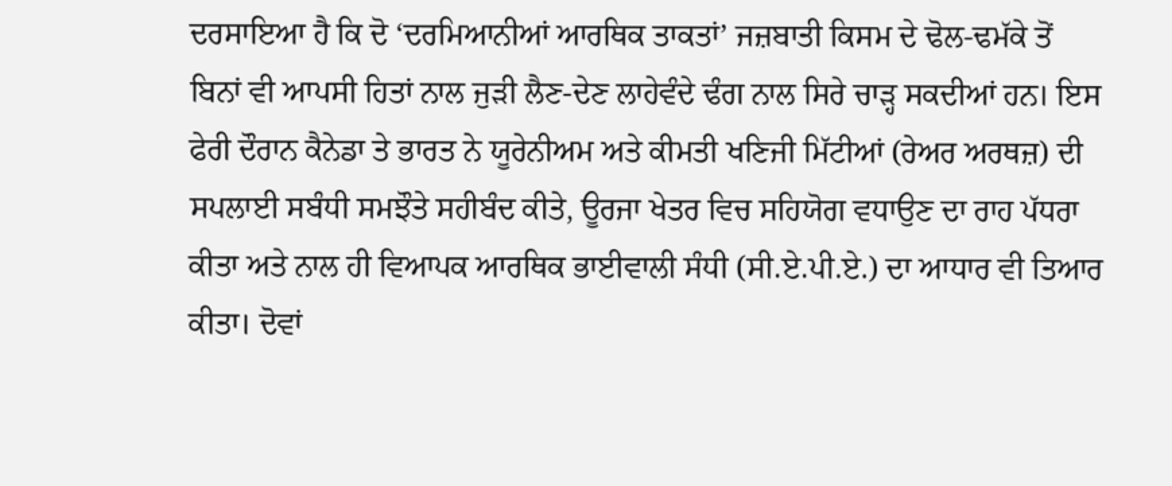ਦਰਸਾਇਆ ਹੈ ਕਿ ਦੋ ‘ਦਰਮਿਆਨੀਆਂ ਆਰਥਿਕ ਤਾਕਤਾਂ’ ਜਜ਼ਬਾਤੀ ਕਿਸਮ ਦੇ ਢੋਲ-ਢਮੱਕੇ ਤੋਂ ਬਿਨਾਂ ਵੀ ਆਪਸੀ ਹਿਤਾਂ ਨਾਲ ਜੁੜੀ ਲੈਣ-ਦੇਣ ਲਾਹੇਵੰਦੇ ਢੰਗ ਨਾਲ ਸਿਰੇ ਚਾੜ੍ਹ ਸਕਦੀਆਂ ਹਨ। ਇਸ ਫੇਰੀ ਦੌਰਾਨ ਕੈਨੇਡਾ ਤੇ ਭਾਰਤ ਨੇ ਯੂਰੇਨੀਅਮ ਅਤੇ ਕੀਮਤੀ ਖਣਿਜੀ ਮਿੱਟੀਆਂ (ਰੇਅਰ ਅਰਥਜ਼) ਦੀ ਸਪਲਾਈ ਸਬੰਧੀ ਸਮਝੌਤੇ ਸਹੀਬੰਦ ਕੀਤੇ, ਊਰਜਾ ਖੇਤਰ ਵਿਚ ਸਹਿਯੋਗ ਵਧਾਉਣ ਦਾ ਰਾਹ ਪੱਧਰਾ ਕੀਤਾ ਅਤੇ ਨਾਲ ਹੀ ਵਿਆਪਕ ਆਰਥਿਕ ਭਾਈਵਾਲੀ ਸੰਧੀ (ਸੀ.ਏ.ਪੀ.ਏ.) ਦਾ ਆਧਾਰ ਵੀ ਤਿਆਰ ਕੀਤਾ। ਦੋਵਾਂ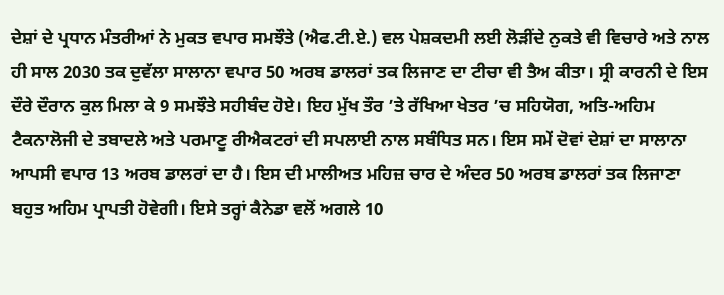ਦੇਸ਼ਾਂ ਦੇ ਪ੍ਰਧਾਨ ਮੰਤਰੀਆਂ ਨੇ ਮੁਕਤ ਵਪਾਰ ਸਮਝੌਤੇ (ਐਫ.ਟੀ.ਏ.) ਵਲ ਪੇਸ਼ਕਦਮੀ ਲਈ ਲੋੜੀਂਦੇ ਨੁਕਤੇ ਵੀ ਵਿਚਾਰੇ ਅਤੇ ਨਾਲ ਹੀ ਸਾਲ 2030 ਤਕ ਦੁਵੱਲਾ ਸਾਲਾਨਾ ਵਪਾਰ 50 ਅਰਬ ਡਾਲਰਾਂ ਤਕ ਲਿਜਾਣ ਦਾ ਟੀਚਾ ਵੀ ਤੈਅ ਕੀਤਾ। ਸ੍ਰੀ ਕਾਰਨੀ ਦੇ ਇਸ ਦੌਰੇ ਦੌਰਾਨ ਕੁਲ ਮਿਲਾ ਕੇ 9 ਸਮਝੌਤੇ ਸਹੀਬੰਦ ਹੋਏ। ਇਹ ਮੁੱਖ ਤੌਰ ’ਤੇ ਰੱਖਿਆ ਖੇਤਰ ’ਚ ਸਹਿਯੋਗ, ਅਤਿ-ਅਹਿਮ ਟੈਕਨਾਲੋਜੀ ਦੇ ਤਬਾਦਲੇ ਅਤੇ ਪਰਮਾਣੂ ਰੀਐਕਟਰਾਂ ਦੀ ਸਪਲਾਈ ਨਾਲ ਸਬੰਧਿਤ ਸਨ। ਇਸ ਸਮੇਂ ਦੋਵਾਂ ਦੇਸ਼ਾਂ ਦਾ ਸਾਲਾਨਾ ਆਪਸੀ ਵਪਾਰ 13 ਅਰਬ ਡਾਲਰਾਂ ਦਾ ਹੈ। ਇਸ ਦੀ ਮਾਲੀਅਤ ਮਹਿਜ਼ ਚਾਰ ਦੇ ਅੰਦਰ 50 ਅਰਬ ਡਾਲਰਾਂ ਤਕ ਲਿਜਾਣਾ ਬਹੁਤ ਅਹਿਮ ਪ੍ਰਾਪਤੀ ਹੋਵੇਗੀ। ਇਸੇ ਤਰ੍ਹਾਂ ਕੈਨੇਡਾ ਵਲੋਂ ਅਗਲੇ 10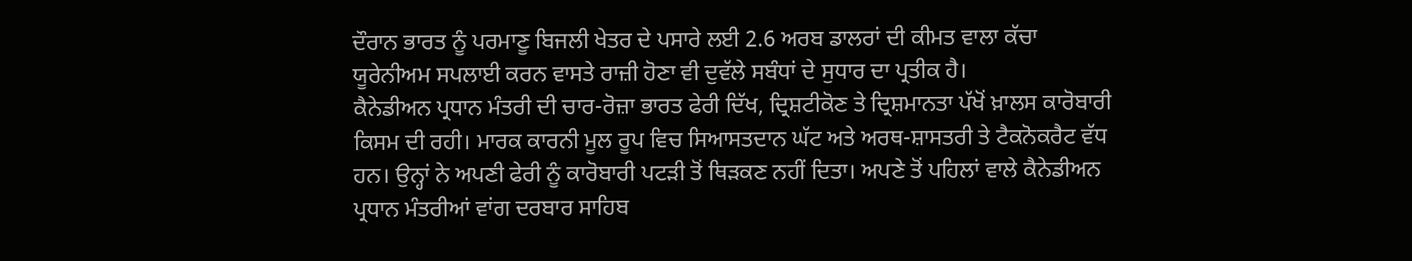ਦੌਰਾਨ ਭਾਰਤ ਨੂੰ ਪਰਮਾਣੂ ਬਿਜਲੀ ਖੇਤਰ ਦੇ ਪਸਾਰੇ ਲਈ 2.6 ਅਰਬ ਡਾਲਰਾਂ ਦੀ ਕੀਮਤ ਵਾਲਾ ਕੱਚਾ ਯੂਰੇਨੀਅਮ ਸਪਲਾਈ ਕਰਨ ਵਾਸਤੇ ਰਾਜ਼ੀ ਹੋਣਾ ਵੀ ਦੁਵੱਲੇ ਸਬੰਧਾਂ ਦੇ ਸੁਧਾਰ ਦਾ ਪ੍ਰਤੀਕ ਹੈ।
ਕੈਨੇਡੀਅਨ ਪ੍ਰਧਾਨ ਮੰਤਰੀ ਦੀ ਚਾਰ-ਰੋਜ਼ਾ ਭਾਰਤ ਫੇਰੀ ਦਿੱਖ, ਦ੍ਰਿਸ਼ਟੀਕੋਣ ਤੇ ਦ੍ਰਿਸ਼ਮਾਨਤਾ ਪੱਖੋਂ ਖ਼ਾਲਸ ਕਾਰੋਬਾਰੀ ਕਿਸਮ ਦੀ ਰਹੀ। ਮਾਰਕ ਕਾਰਨੀ ਮੂਲ ਰੂਪ ਵਿਚ ਸਿਆਸਤਦਾਨ ਘੱਟ ਅਤੇ ਅਰਥ-ਸ਼ਾਸਤਰੀ ਤੇ ਟੈਕਨੋਕਰੈਟ ਵੱਧ ਹਨ। ਉਨ੍ਹਾਂ ਨੇ ਅਪਣੀ ਫੇਰੀ ਨੂੰ ਕਾਰੋਬਾਰੀ ਪਟੜੀ ਤੋਂ ਥਿੜਕਣ ਨਹੀਂ ਦਿਤਾ। ਅਪਣੇ ਤੋਂ ਪਹਿਲਾਂ ਵਾਲੇ ਕੈਨੇਡੀਅਨ ਪ੍ਰਧਾਨ ਮੰਤਰੀਆਂ ਵਾਂਗ ਦਰਬਾਰ ਸਾਹਿਬ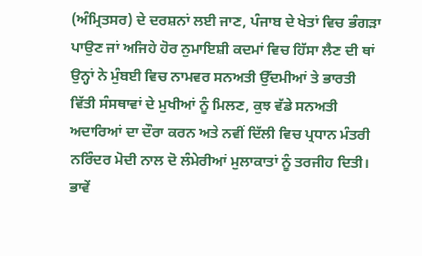(ਅੰਮ੍ਰਿਤਸਰ) ਦੇ ਦਰਸ਼ਨਾਂ ਲਈ ਜਾਣ, ਪੰਜਾਬ ਦੇ ਖੇਤਾਂ ਵਿਚ ਭੰਗੜਾ ਪਾਉਣ ਜਾਂ ਅਜਿਹੇ ਹੋਰ ਨੁਮਾਇਸ਼ੀ ਕਦਮਾਂ ਵਿਚ ਹਿੱਸਾ ਲੈਣ ਦੀ ਥਾਂ ਉਨ੍ਹਾਂ ਨੇ ਮੁੰਬਈ ਵਿਚ ਨਾਮਵਰ ਸਨਅਤੀ ਉੱਦਮੀਆਂ ਤੇ ਭਾਰਤੀ ਵਿੱਤੀ ਸੰਸਥਾਵਾਂ ਦੇ ਮੁਖੀਆਂ ਨੂੰ ਮਿਲਣ, ਕੁਝ ਵੱਡੇ ਸਨਅਤੀ ਅਦਾਰਿਆਂ ਦਾ ਦੌਰਾ ਕਰਨ ਅਤੇ ਨਵੀਂ ਦਿੱਲੀ ਵਿਚ ਪ੍ਰਧਾਨ ਮੰਤਰੀ ਨਰਿੰਦਰ ਮੋਦੀ ਨਾਲ ਦੋ ਲੰਮੇਰੀਆਂ ਮੁਲਾਕਾਤਾਂ ਨੂੰ ਤਰਜੀਹ ਦਿਤੀ। ਭਾਵੇਂ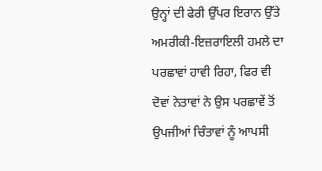ਉਨ੍ਹਾਂ ਦੀ ਫੇਰੀ ਉੱਪਰ ਇਰਾਨ ਉੱਤੇ ਅਮਰੀਕੀ-ਇਜ਼ਰਾਇਲੀ ਹਮਲੇ ਦਾ ਪਰਛਾਵਾਂ ਹਾਵੀ ਰਿਹਾ, ਫਿਰ ਵੀ ਦੋਵਾਂ ਨੇਤਾਵਾਂ ਨੇ ਉਸ ਪਰਛਾਵੇਂ ਤੋਂ ਉਪਜੀਆਂ ਚਿੰਤਾਵਾਂ ਨੂੰ ਆਪਸੀ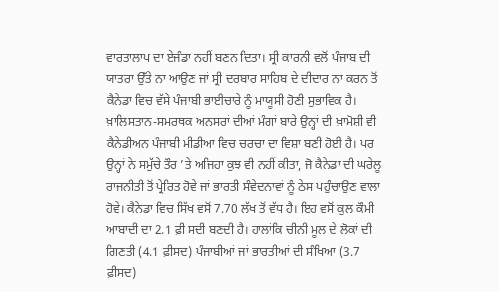ਵਾਰਤਾਲਾਪ ਦਾ ਏਜੰਡਾ ਨਹੀਂ ਬਣਨ ਦਿਤਾ। ਸ੍ਰੀ ਕਾਰਨੀ ਵਲੋਂ ਪੰਜਾਬ ਦੀ ਯਾਤਰਾ ਉੱਤੇ ਨਾ ਆਉਣ ਜਾਂ ਸ੍ਰੀ ਦਰਬਾਰ ਸਾਹਿਬ ਦੇ ਦੀਦਾਰ ਨਾ ਕਰਨ ਤੋਂ ਕੈਨੇਡਾ ਵਿਚ ਵੱਸੇ ਪੰਜਾਬੀ ਭਾਈਚਾਰੇ ਨੂੰ ਮਾਯੂਸੀ ਹੋਣੀ ਸੁਭਾਵਿਕ ਹੈ। ਖ਼ਾਲਿਸਤਾਨ-ਸਮਰਥਕ ਅਨਸਰਾਂ ਦੀਆਂ ਮੰਗਾਂ ਬਾਰੇ ਉਨ੍ਹਾਂ ਦੀ ਖ਼ਾਮੋਸ਼ੀ ਵੀ ਕੈਨੇਡੀਅਨ ਪੰਜਾਬੀ ਮੀਡੀਆ ਵਿਚ ਚਰਚਾ ਦਾ ਵਿਸ਼ਾ ਬਣੀ ਹੋਈ ਹੈ। ਪਰ ਉਨ੍ਹਾਂ ਨੇ ਸਮੁੱਚੇ ਤੌਰ ’ਤੇ ਅਜਿਹਾ ਕੁਝ ਵੀ ਨਹੀਂ ਕੀਤਾ, ਜੋ ਕੈਨੇਡਾ ਦੀ ਘਰੇਲੂ ਰਾਜਨੀਤੀ ਤੋਂ ਪ੍ਰੇਰਿਤ ਹੋਵੇ ਜਾਂ ਭਾਰਤੀ ਸੰਵੇਦਨਾਵਾਂ ਨੂੰ ਠੇਸ ਪਹੁੰਚਾਉਣ ਵਾਲਾ ਹੋਵੇ। ਕੈਨੇਡਾ ਵਿਚ ਸਿੱਖ ਵਸੋਂ 7.70 ਲੱਖ ਤੋਂ ਵੱਧ ਹੈ। ਇਹ ਵਸੋਂ ਕੁਲ ਕੌਮੀ ਆਬਾਦੀ ਦਾ 2.1 ਫ਼ੀ ਸਦੀ ਬਣਦੀ ਹੈ। ਹਾਲਾਂਕਿ ਚੀਨੀ ਮੂਲ ਦੇ ਲੋਕਾਂ ਦੀ ਗਿਣਤੀ (4.1 ਫ਼ੀਸਦ) ਪੰਜਾਬੀਆਂ ਜਾਂ ਭਾਰਤੀਆਂ ਦੀ ਸੰਖਿਆ (3.7 ਫ਼ੀਸਦ)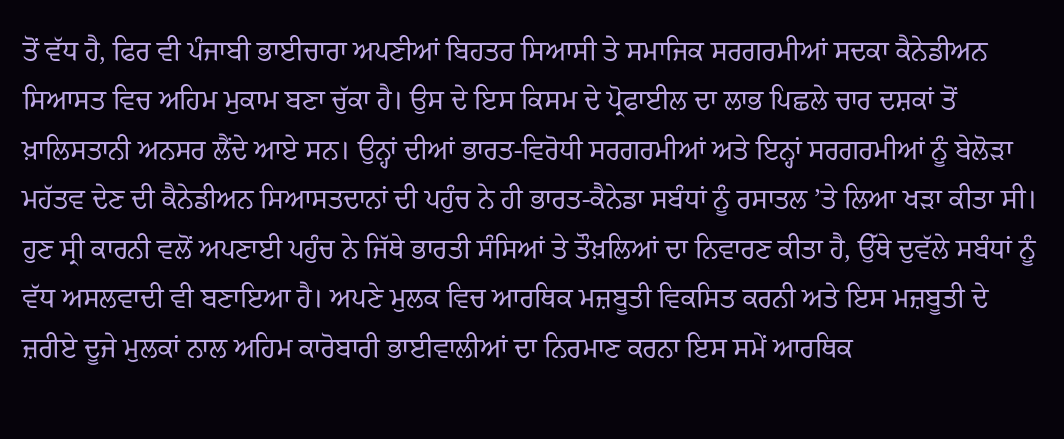ਤੋਂ ਵੱਧ ਹੈ, ਫਿਰ ਵੀ ਪੰਜਾਬੀ ਭਾਈਚਾਰਾ ਅਪਣੀਆਂ ਬਿਹਤਰ ਸਿਆਸੀ ਤੇ ਸਮਾਜਿਕ ਸਰਗਰਮੀਆਂ ਸਦਕਾ ਕੈਨੇਡੀਅਨ ਸਿਆਸਤ ਵਿਚ ਅਹਿਮ ਮੁਕਾਮ ਬਣਾ ਚੁੱਕਾ ਹੈ। ਉਸ ਦੇ ਇਸ ਕਿਸਮ ਦੇ ਪ੍ਰੋਫਾਈਲ ਦਾ ਲਾਭ ਪਿਛਲੇ ਚਾਰ ਦਸ਼ਕਾਂ ਤੋਂ ਖ਼ਾਲਿਸਤਾਨੀ ਅਨਸਰ ਲੈਂਦੇ ਆਏ ਸਨ। ਉਨ੍ਹਾਂ ਦੀਆਂ ਭਾਰਤ-ਵਿਰੋਧੀ ਸਰਗਰਮੀਆਂ ਅਤੇ ਇਨ੍ਹਾਂ ਸਰਗਰਮੀਆਂ ਨੂੰ ਬੇਲੋੜਾ ਮਹੱਤਵ ਦੇਣ ਦੀ ਕੈਨੇਡੀਅਨ ਸਿਆਸਤਦਾਨਾਂ ਦੀ ਪਹੁੰਚ ਨੇ ਹੀ ਭਾਰਤ-ਕੈਨੇਡਾ ਸਬੰਧਾਂ ਨੂੰ ਰਸਾਤਲ ’ਤੇ ਲਿਆ ਖੜਾ ਕੀਤਾ ਸੀ।
ਹੁਣ ਸ੍ਰੀ ਕਾਰਨੀ ਵਲੋਂ ਅਪਣਾਈ ਪਹੁੰਚ ਨੇ ਜਿੱਥੇ ਭਾਰਤੀ ਸੰਸਿਆਂ ਤੇ ਤੌਖ਼ਲਿਆਂ ਦਾ ਨਿਵਾਰਣ ਕੀਤਾ ਹੈ, ਉੱਥੇ ਦੁਵੱਲੇ ਸਬੰਧਾਂ ਨੂੰ ਵੱਧ ਅਸਲਵਾਦੀ ਵੀ ਬਣਾਇਆ ਹੈ। ਅਪਣੇ ਮੁਲਕ ਵਿਚ ਆਰਥਿਕ ਮਜ਼ਬੂਤੀ ਵਿਕਸਿਤ ਕਰਨੀ ਅਤੇ ਇਸ ਮਜ਼ਬੂਤੀ ਦੇ ਜ਼ਰੀਏ ਦੂਜੇ ਮੁਲਕਾਂ ਨਾਲ ਅਹਿਮ ਕਾਰੋਬਾਰੀ ਭਾਈਵਾਲੀਆਂ ਦਾ ਨਿਰਮਾਣ ਕਰਨਾ ਇਸ ਸਮੇਂ ਆਰਥਿਕ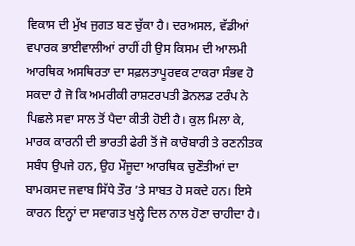ਵਿਕਾਸ ਦੀ ਮੁੱਖ ਜੁਗਤ ਬਣ ਚੁੱਕਾ ਹੈ। ਦਰਅਸਲ, ਵੱਡੀਆਂ ਵਪਾਰਕ ਭਾਈਵਾਲੀਆਂ ਰਾਹੀਂ ਹੀ ਉਸ ਕਿਸਮ ਦੀ ਆਲਮੀ ਆਰਥਿਕ ਅਸਥਿਰਤਾ ਦਾ ਸਫ਼ਲਤਾਪੂਰਵਕ ਟਾਕਰਾ ਸੰਭਵ ਹੋ ਸਕਦਾ ਹੈ ਜੋ ਕਿ ਅਮਰੀਕੀ ਰਾਸ਼ਟਰਪਤੀ ਡੋਨਲਡ ਟਰੰਪ ਨੇ ਪਿਛਲੇ ਸਵਾ ਸਾਲ ਤੋਂ ਪੈਦਾ ਕੀਤੀ ਹੋਈ ਹੈ। ਕੁਲ ਮਿਲਾ ਕੇ, ਮਾਰਕ ਕਾਰਨੀ ਦੀ ਭਾਰਤੀ ਫੇਰੀ ਤੋਂ ਜੋ ਕਾਰੋਬਾਰੀ ਤੇ ਰਣਨੀਤਕ ਸਬੰਧ ਉਪਜੇ ਹਨ, ਉਹ ਮੌਜੂਦਾ ਆਰਥਿਕ ਚੁਣੌਤੀਆਂ ਦਾ ਬਾਮਕਸਦ ਜਵਾਬ ਸਿੱਧੇ ਤੌਰ ’ਤੇ ਸਾਬਤ ਹੋ ਸਕਦੇ ਹਨ। ਇਸੇ ਕਾਰਨ ਇਨ੍ਹਾਂ ਦਾ ਸਵਾਗਤ ਖੁਲ੍ਹੇ ਦਿਲ ਨਾਲ ਹੋਣਾ ਚਾਹੀਦਾ ਹੈ।